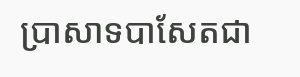ប្រាសាទបាសែតជា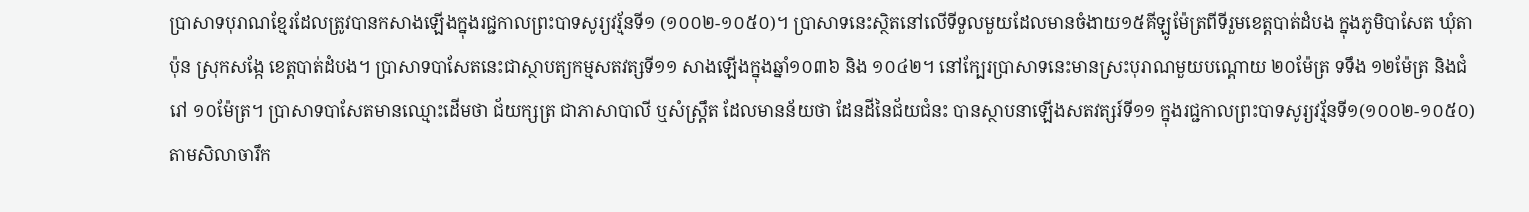ប្រាសាទបុរាណខ្មែរដែលត្រូវបានកសាងឡើងក្នុងរជ្ជកាលព្រះបាទសូរ្យវរ្ម័នទី១ (១០០២-១០៥០)។ ប្រាសាទនេះស្ថិតនៅលើទីទួលមួយដែលមានចំងាយ១៥គីឡូម៉ែត្រពីទីរួមខេត្តបាត់ដំបង ក្នុងភូមិបាសែត ឃុំតាប៉ុន ស្រុកសង្កែ ខេត្តបាត់ដំបង។ ប្រាសាទបាសែតនេះជាស្ថាបត្យកម្មសតវត្សទី១១ សាងឡើងក្នុងឆ្នាំ១០៣៦ និង ១០៤២។ នៅក្បែរប្រាសាទនេះមានស្រះបុរាណមួយបណ្តោយ ២០ម៉ែត្រ ទទឹង ១២ម៉ែត្រ និងជំរៅ ១០ម៉ែត្រ។ ប្រាសាទបាសែតមានឈ្មោះដើមថា ជ័យក្សត្រ ជាភាសាបាលី ឬសំស្រ្តឹត ដែលមានន័យថា ដែនដីនៃជ័យជំនះ បានស្ថាបនាឡើងសតវត្សរ៍ទី១១ ក្នុងរជ្ជកាលព្រះបាទសូរ្យវរ្ម័នទី១(១០០២-១០៥០)តាមសិលាចារឹក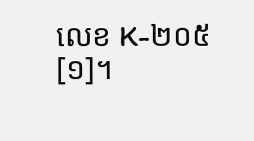លេខ K-២០៥[១]។